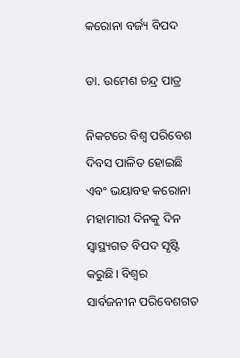କରୋନା ବର୍ଜ୍ୟ ବିପଦ

ଡା. ଉମେଶ ଚନ୍ଦ୍ର ପାତ୍ର

ନିକଟରେ ବିଶ୍ୱ ପରିବେଶ ଦିବସ ପାଳିତ ହୋଇଛି ଏବଂ ଭୟାବହ କରୋନା ମହାମାରୀ ଦିନକୁ ଦିନ ସ୍ବାସ୍ଥ୍ୟଗତ ବିପଦ ସୃଷ୍ଟି କରୁଛି। ବିଶ୍ୱର ସାର୍ବଜନୀନ ପରିବେଶଗତ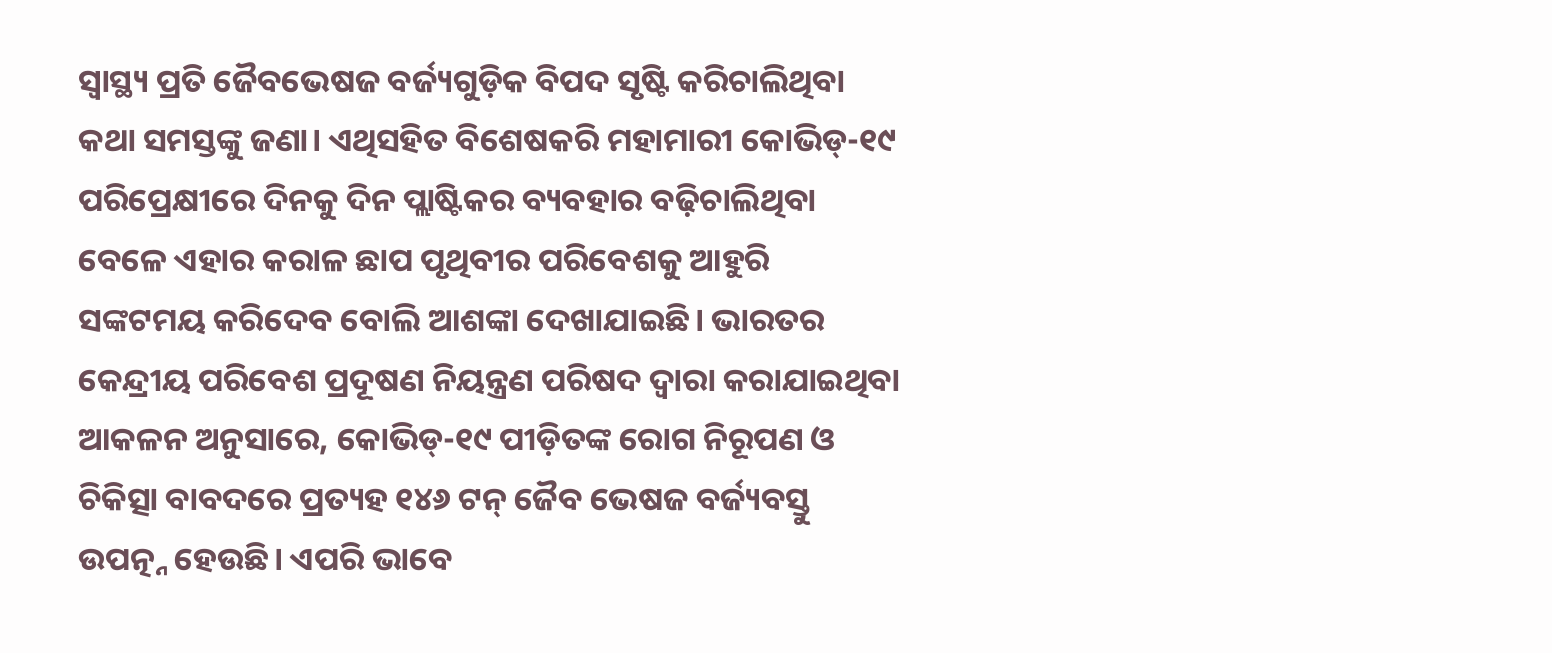ସ୍ବାସ୍ଥ୍ୟ ପ୍ରତି ଜୈବଭେଷଜ ବର୍ଜ୍ୟଗୁଡ଼ିକ ବିପଦ ସୃଷ୍ଟି କରିଚାଲିଥିବା କଥା ସମସ୍ତଙ୍କୁ ଜଣା। ଏଥିସହିତ ବିଶେଷକରି ମହାମାରୀ କୋଭିଡ୍‌-୧୯ ପରିପ୍ରେକ୍ଷୀରେ ଦିନକୁ ଦିନ ପ୍ଲାଷ୍ଟିକର ବ୍ୟବହାର ବଢ଼ିଚାଲିଥିବା ବେଳେ ଏହାର କରାଳ ଛାପ ପୃଥିବୀର ପରିବେଶକୁ ଆହୁରି ସଙ୍କଟମୟ କରିଦେବ ବୋଲି ଆଶଙ୍କା ଦେଖାଯାଇଛି। ଭାରତର କେନ୍ଦ୍ରୀୟ ପରିବେଶ ପ୍ରଦୂଷଣ ନିୟନ୍ତ୍ରଣ ପରିଷଦ ଦ୍ୱାରା କରାଯାଇଥିବା ଆକଳନ ଅନୁସାରେ, କୋଭିଡ୍‌-୧୯ ପୀଡ଼ିତଙ୍କ ରୋଗ ନିରୂପଣ ଓ ଚିକିତ୍ସା ବାବଦରେ ପ୍ରତ୍ୟହ ୧୪୬ ଟନ୍‌ ଜୈବ ଭେଷଜ ବର୍ଜ୍ୟବସ୍ତୁ ଉପତ୍ନ୍ନ ହେଉଛି। ଏପରି ଭାବେ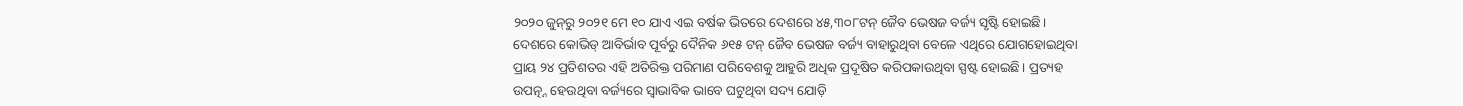୨୦୨୦ ଜୁନ୍‌ରୁ ୨୦୨୧ ମେ ୧୦ ଯାଏ ଏଇ ବର୍ଷକ ଭିତରେ ଦେଶରେ ୪୫,୩୦୮ଟନ୍‌ ଜୈବ ଭେଷଜ ବର୍ଜ୍ୟ ସୃଷ୍ଟି ହୋଇଛି।
ଦେଶରେ କୋଭିଡ୍‌ ଆବିର୍ଭାବ ପୂର୍ବରୁ ଦୈନିକ ୬୧୫ ଟନ୍‌ ଜୈବ ଭେଷଜ ବର୍ଜ୍ୟ ବାହାରୁଥିବା ବେଳେ ଏଥିରେ ଯୋଗହୋଇଥିବା ପ୍ରାୟ ୨୪ ପ୍ରତିଶତର ଏହି ଅତିରିକ୍ତ ପରିମାଣ ପରିବେଶକୁ ଆହୁରି ଅଧିକ ପ୍ରଦୂଷିତ କରିପକାଉଥିବା ସ୍ପଷ୍ଟ ହୋଇଛି। ପ୍ରତ୍ୟହ ଉପତ୍ନ୍ନ ହେଉଥିବା ବର୍ଜ୍ୟରେ ସ୍ବାଭାବିକ ଭାବେ ଘଟୁଥିବା ସଦ୍ୟ ଯୋଡ଼ି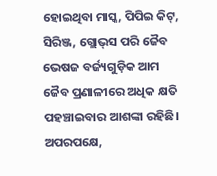ହୋଇଥିବା ମାସ୍କ, ପିପିଇ କିଟ୍‌, ସିରିଞ୍ଜ, ଗ୍ଲୋଭ୍‌ସ ପରି ଜୈବ ଭେଷଜ ବର୍ଜ୍ୟଗୁଡ଼ିକ ଆମ ଜୈବ ପ୍ରଣାଳୀରେ ଅଧିକ କ୍ଷତି ପହଞ୍ଚାଇବାର ଆଶଙ୍କା ରହିଛି। ଅପରପକ୍ଷେ,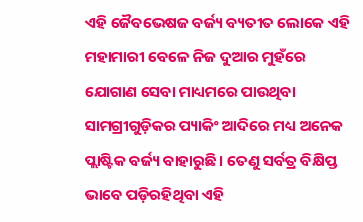ଏହି ଜୈବଭେଷଜ ବର୍ଜ୍ୟ ବ୍ୟତୀତ ଲୋକେ ଏହି ମହାମାରୀ ବେଳେ ନିଜ ଦୁଆର ମୁହଁରେ ଯୋଗାଣ ସେବା ମାଧ୍ୟମରେ ପାଉଥିବା ସାମଗ୍ରୀଗୁଡ଼ିକର ପ୍ୟାକିଂ ଆଦିରେ ମଧ୍ୟ ଅନେକ ପ୍ଲାଷ୍ଟିକ ବର୍ଜ୍ୟ ବାହାରୁଛି। ତେଣୁ ସର୍ବତ୍ର ବିକ୍ଷିପ୍ତ ଭାବେ ପଡ଼ିରହିଥିବା ଏହି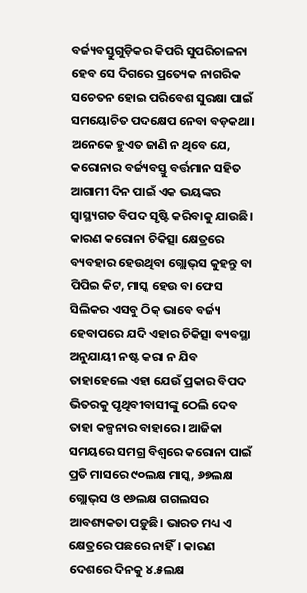ବର୍ଜ୍ୟବସ୍ତୁଗୁଡ଼ିକର କିପରି ସୁପରିଚାଳନା ହେବ ସେ ଦିଗରେ ପ୍ରତ୍ୟେକ ନାଗରିକ ସଚେତନ ହୋଇ ପରିବେଶ ସୁରକ୍ଷା ପାଇଁ ସମୟୋଚିତ ପଦକ୍ଷେପ ନେବା ବଡ଼କଥା।
ଅନେକେ ହୁଏତ ଜାଣି ନ ଥିବେ ଯେ, କରୋନାର ବର୍ଜ୍ୟବସ୍ତୁ ବର୍ତ୍ତମାନ ସହିତ ଆଗାମୀ ଦିନ ପାଇଁ ଏକ ଭୟଙ୍କର ସ୍ବାସ୍ଥ୍ୟଗତ ବିପଦ ସୃଷ୍ଟି କରିବାକୁ ଯାଉଛି। କାରଣ କରୋନା ଚିକିତ୍ସା କ୍ଷେତ୍ରରେ ବ୍ୟବହାର ହେଉଥିବା ଗ୍ଲୋଭ୍‌ସ କୁହନ୍ତୁ ବା ପିପିଇ କିଟ, ମାସ୍କ ହେଉ ବା ଫେସ ସିଲିକର ଏସବୁ ଠିକ୍‌ ଭାବେ ବର୍ଜ୍ୟ ହେବାପରେ ଯଦି ଏହାର ଚିକିତ୍ସା ବ୍ୟବସ୍ଥା ଅନୁଯାୟୀ ନଷ୍ଟ କରା ନ ଯିବ ତାହାହେଲେ ଏହା ଯେଉଁ ପ୍ରକାର ବିପଦ ଭିତରକୁ ପୃଥିବୀବାସୀଙ୍କୁ ଠେଲି ଦେବ ତାହା କଳ୍ପନାର ବାହାରେ। ଆଜିକା ସମୟରେ ସମଗ୍ର ବିଶ୍ୱରେ କରୋନା ପାଇଁ ପ୍ରତି ମାସରେ ୯୦ଲକ୍ଷ ମାସ୍କ, ୬୭ଲକ୍ଷ ଗ୍ଲୋଭ୍‌ସ ଓ ୧୬ଲକ୍ଷ ଗଗଲସର ଆବଶ୍ୟକତା ପଡ଼ୁଛି। ଭାରତ ମଧ୍ୟ ଏ କ୍ଷେତ୍ରରେ ପଛରେ ନାହିଁ। କାରଣ ଦେଶରେ ଦିନକୁ ୪.୫ଲକ୍ଷ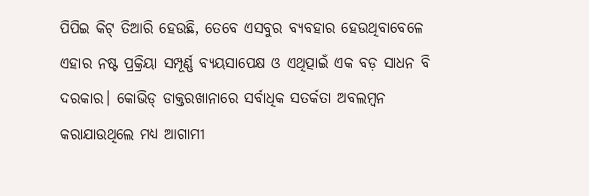ପିପିଇ କିଟ୍‌ ତିଆରି ହେଉଛି, ତେବେ ଏସବୁର ବ୍ୟବହାର ହେଉଥିବାବେଳେ ଏହାର ନଷ୍ଟ ପ୍ରକ୍ରିୟା ସମ୍ପୂର୍ଣ୍ଣ ବ୍ୟୟସାପେକ୍ଷ ଓ ଏଥିତ୍ପାଇଁ ଏକ ବଡ଼ ସାଧନ ବି ଦରକାର। କୋଭିଡ୍‌ ଡାକ୍ତରଖାନାରେ ସର୍ବାଧିକ ସତର୍କତା ଅବଲମ୍ବନ କରାଯାଉଥିଲେ ମଧ୍ୟ ଆଗାମୀ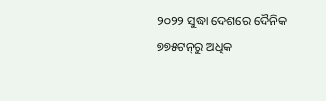୨୦୨୨ ସୁଦ୍ଧା ଦେଶରେ ଦୈନିକ ୭୭୫ଟନ୍‌ରୁ ଅଧିକ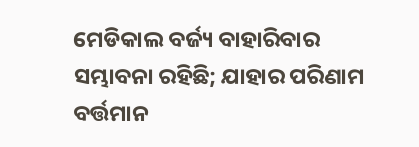ମେଡିକାଲ ବର୍ଜ୍ୟ ବାହାରିବାର ସମ୍ଭାବନା ରହିଛି; ଯାହାର ପରିଣାମ ବର୍ତ୍ତମାନ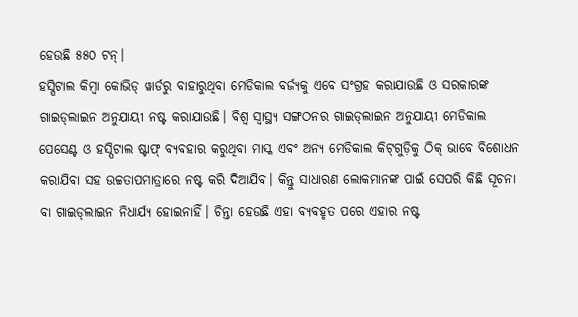ହେଉଛି ୫୫୦ ଟନ୍‌।
ହସ୍ପିଟାଲ କିମ୍ବା କୋଭିଡ୍‌ ୱାର୍ଡରୁ ବାହାରୁଥିବା ମେଡିକାଲ ବର୍ଜ୍ୟକୁ ଏବେ ସଂଗ୍ରହ କରାଯାଉଛି ଓ ସରକାରଙ୍କ ଗାଇଡ୍‌ଲାଇନ ଅନୁଯାୟୀ ନଷ୍ଟ କରାଯାଉଛି। ବିଶ୍ୱ ସ୍ବାସ୍ଥ୍ୟ ସଙ୍ଗଠନର ଗାଇଡ୍‌ଲାଇନ ଅନୁଯାୟୀ ମେଡିକାଲ ପେସେଣ୍ଟ ଓ ହସ୍ପିଟାଲ ଷ୍ଟାଫ୍‌ ବ୍ୟବହାର କରୁଥିବା ମାସ୍କ ଏବଂ ଅନ୍ୟ ମେଡିକାଲ କିଟ୍‌ଗୁଡ଼ିକୁ ଠିକ୍‌ ଭାବେ ବିଶୋଧନ କରାଯିବା ସହ ଉଚ୍ଚତାପମାତ୍ରାରେ ନଷ୍ଟ କରି ଦିଆଯିବ। କିନ୍ତୁ ସାଧାରଣ ଲୋକମାନଙ୍କ ପାଇଁ ସେପରି କିଛି ସୂଚନା ବା ଗାଇଡ୍‌ଲାଇନ ନିଧାର୍ଯ୍ୟ ହୋଇନାହିଁ। ଚିନ୍ତା ହେଉଛି ଏହା ବ୍ୟବହୃତ ପରେ ଏହାର ନଷ୍ଟ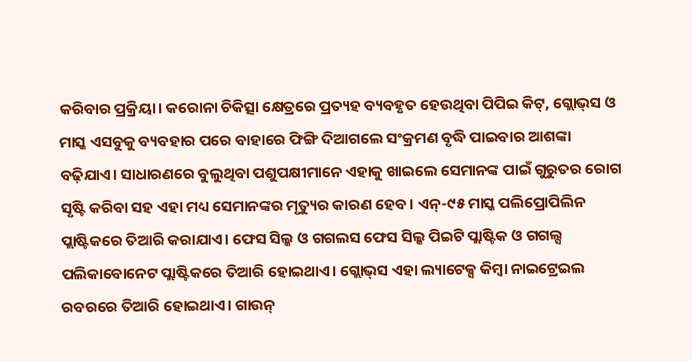କରିବାର ପ୍ରକ୍ରିୟା। କରୋନା ଚିକିତ୍ସା କ୍ଷେତ୍ରରେ ପ୍ରତ୍ୟହ ବ୍ୟବହୃତ ହେଉଥିବା ପିପିଇ କିଟ୍‌, ଗ୍ଲୋଭ୍‌ସ ଓ ମାସ୍କ ଏସବୁକୁ ବ୍ୟବହାର ପରେ ବାହାରେ ଫିଙ୍ଗି ଦିଆଗଲେ ସଂକ୍ରମଣ ବୃଦ୍ଧି ପାଇବାର ଆଶଙ୍କା ବଢ଼ିଯାଏ। ସାଧାରଣରେ ବୁଲୁଥିବା ପଶୁପକ୍ଷୀମାନେ ଏହାକୁ ଖାଇଲେ ସେମାନଙ୍କ ପାଇଁ ଗୁରୁତର ରୋଗ ସୃଷ୍ଟି କରିବା ସହ ଏହା ମଧ୍ୟ ସେମାନଙ୍କର ମୃତ୍ୟୁର କାରଣ ହେବ। ଏନ୍‌-୯୫ ମାସ୍କ ପଲିପ୍ରୋପିଲିନ ପ୍ଲାଷ୍ଟିକରେ ତିଆରି କରାଯାଏ। ଫେସ ସିଲ୍କ ଓ ଗଗଲସ ଫେସ ସିଲ୍କ ପିଇଟି ପ୍ଲାଷ୍ଟିକ ଓ ଗଗଲ୍ସ ପଲିକାବୋନେଟ ପ୍ଲାଷ୍ଟିକରେ ତିଆରି ହୋଇଥାଏ। ଗ୍ଲୋଭ୍‌ସ ଏହା ଲ୍ୟାଟେକ୍ସ କିମ୍ବା ନାଇଟ୍ରେଇଲ ରବରରେ ତିଆରି ହୋଇଥାଏ। ଗାଉନ୍‌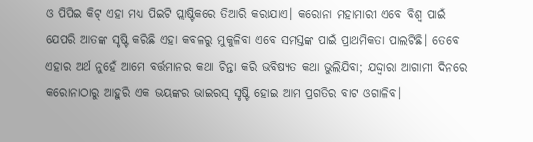ଓ ପିପିଇ କିଟ୍‌ ଏହା ମଧ୍ୟ ପିଇଟି ପ୍ଲାଷ୍ଟିକରେ ତିଆରି କରାଯାଏ। କରୋନା ମହାମାରୀ ଏବେ ବିଶ୍ୱ ପାଇଁ ଯେପରି ଆତଙ୍କ ସୃଷ୍ଟି କରିଛି ଏହା କବଳରୁ ମୁକୁଳିବା ଏବେ ସମସ୍ତଙ୍କ ପାଇଁ ପ୍ରାଥମିକତା ପାଲଟିଛି। ତେବେ ଏହାର ଅର୍ଥ ନୁହେଁ ଆମେ ବର୍ତ୍ତମାନର କଥା ଚିନ୍ତା କରି ଭବିଷ୍ୟତ କଥା ଭୁଲିଯିବା; ଯଦ୍ଦ୍ବାରା ଆଗାମୀ ଦିନରେ କରୋନାଠାରୁ ଆହୁରି ଏକ ଭୟଙ୍କର ଭାଇରସ୍‌ ସୃଷ୍ଟି ହୋଇ ଆମ ପ୍ରଗତିର ବାଟ ଓଗାଳିବ।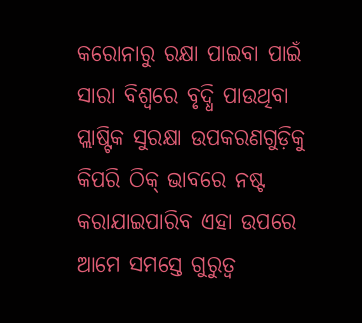କରୋନାରୁ ରକ୍ଷା ପାଇବା ପାଇଁ ସାରା ବିଶ୍ୱରେ ବୃଦ୍ଧି ପାଉଥିବା ପ୍ଲାଷ୍ଟିକ ସୁରକ୍ଷା ଉପକରଣଗୁଡ଼ିକୁ କିପରି ଠିକ୍‌ ଭାବରେ ନଷ୍ଟ କରାଯାଇପାରିବ ଏହା ଉପରେ ଆମେ ସମସ୍ତେ ଗୁରୁତ୍ୱ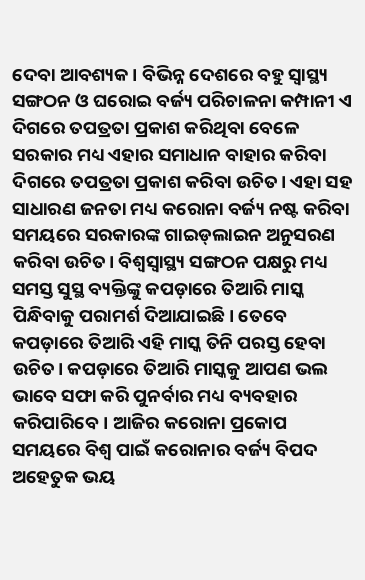ଦେବା ଆବଶ୍ୟକ। ବିଭିନ୍ନ ଦେଶରେ ବହୁ ସ୍ବାସ୍ଥ୍ୟ ସଙ୍ଗଠନ ଓ ଘରୋଇ ବର୍ଜ୍ୟ ପରିଚାଳନା କମ୍ପାନୀ ଏ ଦିଗରେ ତପତ୍ରତା ପ୍ରକାଶ କରିଥିବା ବେଳେ ସରକାର ମଧ୍ୟ ଏହାର ସମାଧାନ ବାହାର କରିବା ଦିଗରେ ତପତ୍ରତା ପ୍ରକାଶ କରିବା ଉଚିତ। ଏହା ସହ ସାଧାରଣ ଜନତା ମଧ୍ୟ କରୋନା ବର୍ଜ୍ୟ ନଷ୍ଟ କରିବା ସମୟରେ ସରକାରଙ୍କ ଗାଇଡ୍‌ଲାଇନ ଅନୁସରଣ କରିବା ଉଚିତ। ବିଶ୍ୱସ୍ବାସ୍ଥ୍ୟ ସଙ୍ଗଠନ ପକ୍ଷରୁ ମଧ୍ୟ ସମସ୍ତ ସୁସ୍ଥ ବ୍ୟକ୍ତିଙ୍କୁ କପଡ଼ାରେ ତିଆରି ମାସ୍କ ପିନ୍ଧିବାକୁ ପରାମର୍ଶ ଦିଆଯାଇଛି। ତେବେ କପଡ଼ାରେ ତିଆରି ଏହି ମାସ୍କ ତିନି ପରସ୍ତ ହେବା ଉଚିତ। କପଡ଼ାରେ ତିଆରି ମାସ୍କକୁ ଆପଣ ଭଲ ଭାବେ ସଫା କରି ପୁନର୍ବାର ମଧ୍ୟ ବ୍ୟବହାର କରିପାରିବେ। ଆଜିର କରୋନା ପ୍ରକୋପ ସମୟରେ ବିଶ୍ୱ ପାଇଁ କରୋନାର ବର୍ଜ୍ୟ ବିପଦ ଅହେତୁକ ଭୟ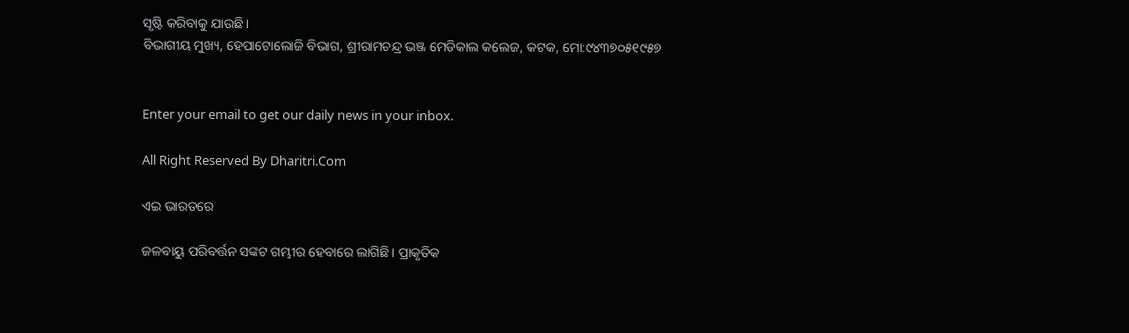ସୃଷ୍ଟି କରିବାକୁ ଯାଉଛି।
ବିଭାଗୀୟ ମୁଖ୍ୟ, ହେପାଟୋଲୋଜି ବିଭାଗ, ଶ୍ରୀରାମଚନ୍ଦ୍ର ଭଞ୍ଜ ମେଡିକାଲ କଲେଜ, କଟକ, ମୋ:୯୪୩୭୦୫୧୯୫୭


Enter your email to get our daily news in your inbox.

All Right Reserved By Dharitri.Com

ଏଇ ଭାରତରେ

ଜଳବାୟୁ ପରିବର୍ତ୍ତନ ସଙ୍କଟ ଗମ୍ଭୀର ହେବାରେ ଲାଗିଛି। ପ୍ରାକୃତିକ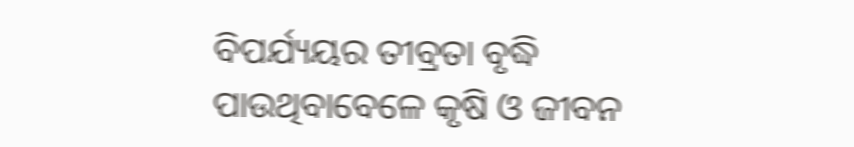ବିପର୍ଯ୍ୟୟର ତୀବ୍ରତା ବୃଦ୍ଧି ପାଉଥିବାବେଳେ କୃଷି ଓ ଜୀବନ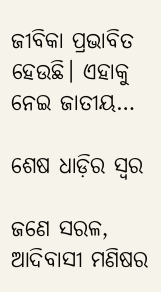ଜୀବିକା ପ୍ରଭାବିତ ହେଉଛି। ଏହାକୁ ନେଇ ଜାତୀୟ…

ଶେଷ ଧାଡ଼ିର ସ୍ବର

ଜଣେ ସରଳ, ଆଦିବାସୀ ମଣିଷର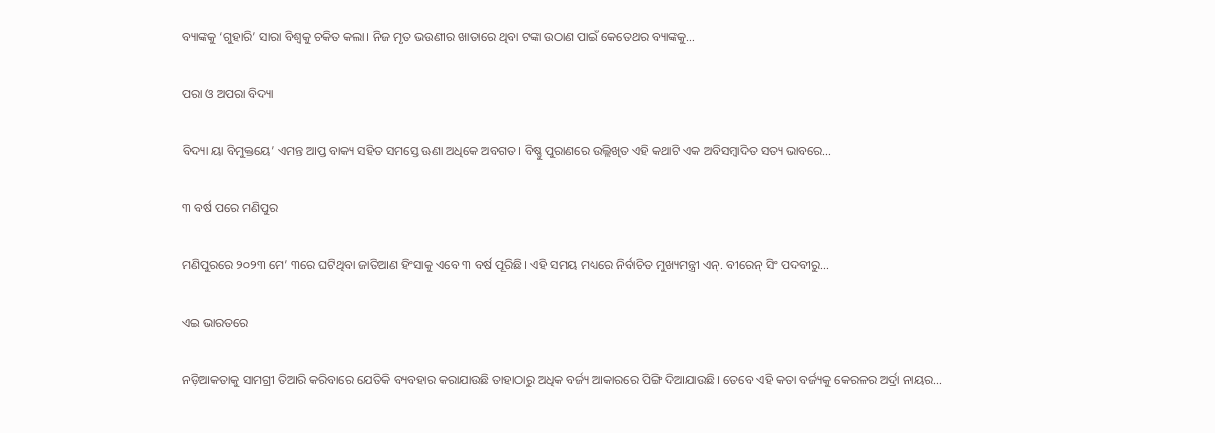ବ୍ୟାଙ୍କକୁ ‘ଗୁହାରି’ ସାରା ବିଶ୍ୱକୁ ଚକିତ କଲା। ନିଜ ମୃତ ଭଉଣୀର ଖାତାରେ ଥିବା ଟଙ୍କା ଉଠାଣ ପାଇଁ କେତେଥର ବ୍ୟାଙ୍କକୁ…

ପରା ଓ ଅପରା ବିଦ୍ୟା

ବିଦ୍ୟା ୟା ବିମୁକ୍ତୟେ’ ଏମନ୍ତ ଆପ୍ତ ବାକ୍ୟ ସହିତ ସମସ୍ତେ ଊଣା ଅଧିକେ ଅବଗତ। ବିଷ୍ଣୁ ପୁରାଣରେ ଉଲ୍ଲିଖିତ ଏହି କଥାଟି ଏକ ଅବିସମ୍ବାଦିତ ସତ୍ୟ ଭାବରେ…

୩ ବର୍ଷ ପରେ ମଣିପୁର

ମଣିପୁରରେ ୨୦୨୩ ମେ’ ୩ରେ ଘଟିଥିବା ଜାତିଆଣ ହିଂସାକୁ ଏବେ ୩ ବର୍ଷ ପୂରିଛି। ଏହି ସମୟ ମଧ୍ୟରେ ନିର୍ବାଚିତ ମୁଖ୍ୟମନ୍ତ୍ରୀ ଏନ୍‌. ବୀରେନ୍‌ ସିଂ ପଦବୀରୁ…

ଏଇ ଭାରତରେ

ନଡ଼ିଆକତାକୁ ସାମଗ୍ରୀ ତିଆରି କରିବାରେ ଯେତିକି ବ୍ୟବହାର କରାଯାଉଛି ତାହାଠାରୁ ଅଧିକ ବର୍ଜ୍ୟ ଆକାରରେ ପିଙ୍ଗି ଦିଆଯାଉଛି। ତେବେ ଏହି କତା ବର୍ଜ୍ୟକୁ କେରଳର ଅର୍ଦ୍ରା ନାୟର…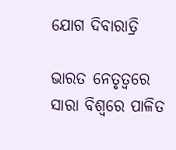ଯୋଗ ଦିବାରାତ୍ରି

ଭାରତ ନେତୃତ୍ୱରେ ସାରା ବିଶ୍ୱରେ ପାଳିତ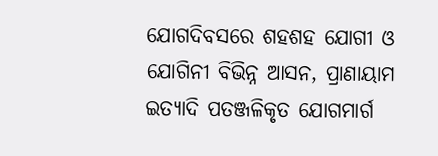ଯୋଗଦିବସରେ ଶହଶହ ଯୋଗୀ ଓ ଯୋଗିନୀ ବିଭିନ୍ନ ଆସନ, ପ୍ରାଣାୟାମ ଇତ୍ୟାଦି ପତଞ୍ଜଳିକୃତ ଯୋଗମାର୍ଗ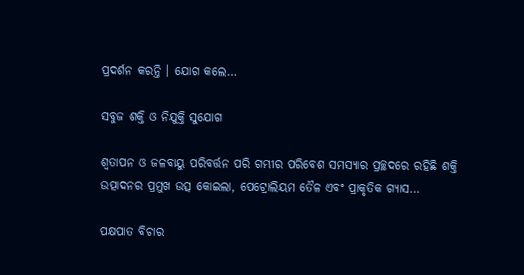ପ୍ରଦର୍ଶନ କରନ୍ତି । ଯୋଗ କଲେ…

ସବୁଜ ଶକ୍ତି ଓ ନିଯୁକ୍ତି ସୁଯୋଗ

ଶ୍ୱତାପନ ଓ ଜଳବାୟୁ ପରିବର୍ତ୍ତନ ପରି ଗମ୍ଭୀର ପରିବେଶ ସମସ୍ୟାର ପ୍ରଚ୍ଛଦରେ ରହିଛି ଶକ୍ତି ଉତ୍ପାଦନର ପ୍ରମୁଖ ଉତ୍ସ କୋଇଲା, ପେଟ୍ରୋଲିୟମ ତୈଳ ଏବଂ ପ୍ରାକୃତିକ ଗ୍ୟାସ…

ପକ୍ଷପାତ ବିଚାର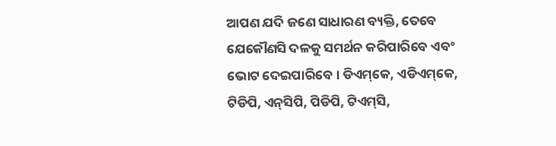ଆପଣ ଯଦି ଜଣେ ସାଧାରଣ ବ୍ୟକ୍ତି, ତେବେ ଯେକୌଣସି ଦଳକୁ ସମର୍ଥନ କରିପାରିବେ ଏବଂ ଭୋଟ ଦେଇପାରିବେ। ଡିଏମ୍‌କେ, ଏଡିଏମ୍‌କେ, ଟିଡିପି, ଏନ୍‌ସିପି, ପିଡିପି, ଟିଏମ୍‌ସି,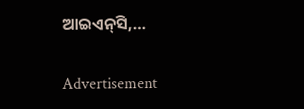ଆଇଏନ୍‌ସି,…

Advertisement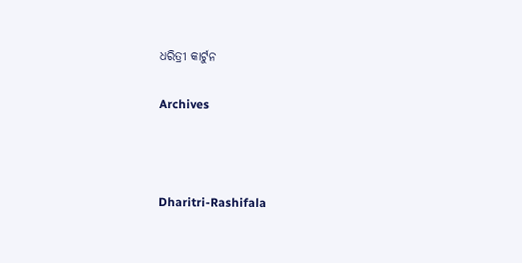ଧରିତ୍ରୀ କାର୍ଟୁନ

Archives



Dharitri-Rashifala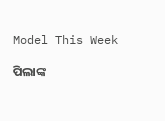Model This Week

ପିଲାଙ୍କ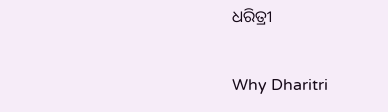ଧରିତ୍ରୀ

Why Dharitri